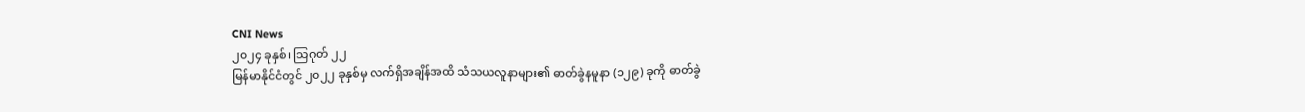CNI News
၂၀၂၄ ခုနှစ်၊ သြဂုတ် ၂၂
မြန်မာနိုင်ငံတွင် ၂၀၂၂ ခုနှစ်မှ လက်ရှိအချိန်အထိ သံသယလူနာများ၏ ဓာတ်ခွဲနမူနာ (၁၂၉) ခုကို ဓာတ်ခွဲ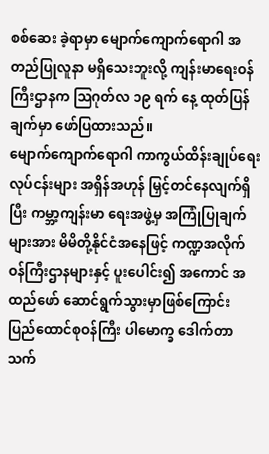စစ်ဆေး ခဲ့ရာမှာ မျောက်ကျောက်ရောဂါ အတည်ပြုလူနာ မရှိသေးဘူးလို့ ကျန်းမာရေးဝန်ကြီးဌာနက သြဂုတ်လ ၁၉ ရက် နေ့ ထုတ်ပြန်ချက်မှာ ဖော်ပြထားသည်။
မျောက်ကျောက်ရောဂါ ကာကွယ်ထိန်းချုပ်ရေး လုပ်ငန်းများ အရှိန်အဟုန် မြှင့်တင်နေလျက်ရှိပြီး ကမ္ဘာ့ကျန်းမာ ရေးအဖွဲ့မှ အကြုံပြုချက်များအား မိမိတို့နိုင်ငံအနေဖြင့် ကဏ္ဍအလိုက် ဝန်ကြီးဌာနများနှင့် ပူးပေါင်း၍ အကောင် အထည်ဖော် ဆောင်ရွက်သွားမှာဖြစ်ကြောင်း ပြည်ထောင်စုဝန်ကြီး ပါမောက္ခ ဒေါက်တာသက်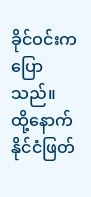ခိုင်ဝင်းက ပြော သည်။
ထို့နောက် နိုင်ငံဖြတ်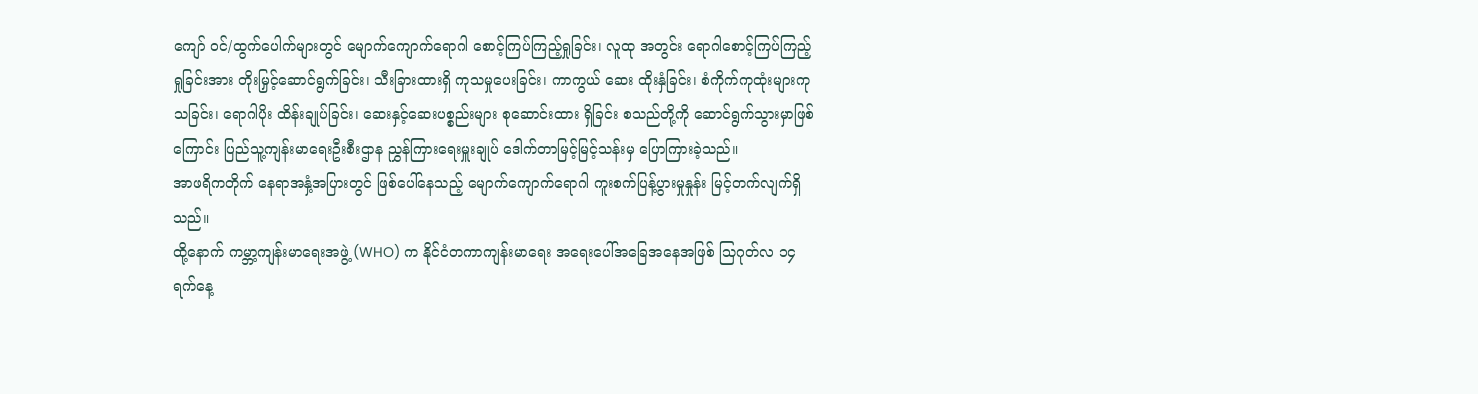ကျော် ဝင်/ထွက်ပေါက်များတွင် မျောက်ကျောက်ရောဂါ စောင့်ကြပ်ကြည့်ရှုခြင်း၊ လူထု အတွင်း ရောဂါစောင့်ကြပ်ကြည့်ရှုခြင်းအား တိုးမြှင့်ဆောင်ရွက်ခြင်း၊ သီးခြားထားရှိ ကုသမှုပေးခြင်း၊ ကာကွယ် ဆေး ထိုးနှံခြင်း၊ စံကိုက်ကုထုံးများကုသခြင်း၊ ရောဂါပိုး ထိန်းချုပ်ခြင်း၊ ဆေးနှင့်ဆေးပစ္စည်းများ စုဆောင်းထား ရှိခြင်း စသည်တို့ကို ဆောင်ရွက်သွားမှာဖြစ်ကြောင်း ပြည်သူ့ကျန်းမာရေးဦးစီးဌာန ညွှန်ကြားရေးမှူးချုပ် ဒေါက်တာမြင့်မြင့်သန်းမှ ပြောကြားခဲ့သည်။
အာဖရိကတိုက် နေရာအနှံ့အပြားတွင် ဖြစ်ပေါ်နေသည့် မျောက်ကျောက်ရောဂါ ကူးစက်ပြန့်ပွားမှုနှုန်း မြင့်တက်လျက်ရှိသည်။
ထို့နောက် ကမ္ဘာ့ကျန်းမာရေးအဖွဲ့ (WHO) က နိုင်ငံတကာကျန်းမာရေး အရေးပေါ်အခြေအနေအဖြစ် သြဂုတ်လ ၁၄ ရက်နေ့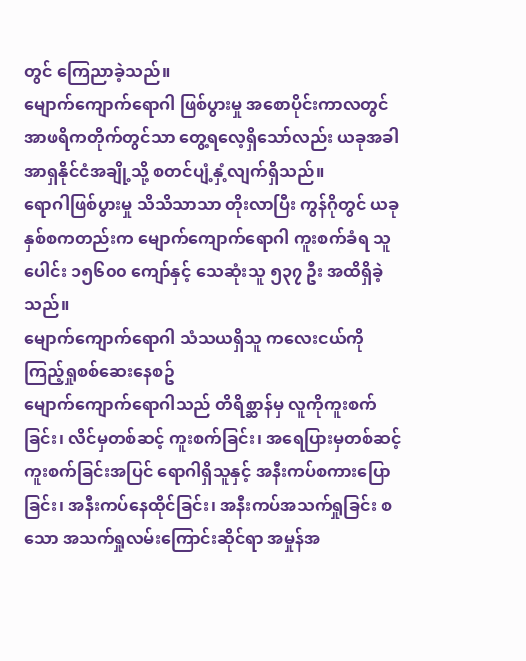တွင် ကြေညာခဲ့သည်။
မျောက်ကျောက်ရောဂါ ဖြစ်ပွားမှု အစောပိုင်းကာလတွင် အာဖရိကတိုက်တွင်သာ တွေ့ရလေ့ရှိသော်လည်း ယခုအခါ အာရှနိုင်ငံအချို့သို့ စတင်ပျံ့နှံ့လျက်ရှိသည်။
ရောဂါဖြစ်ပွားမှု သိသိသာသာ တိုးလာပြီး ကွန်ဂိုတွင် ယခုနှစ်စကတည်းက မျောက်ကျောက်ရောဂါ ကူးစက်ခံရ သူပေါင်း ၁၅၆၀၀ ကျော်နှင့် သေဆုံးသူ ၅၃၇ ဦး အထိရှိခဲ့သည်။
မျောက်ကျောက်ရောဂါ သံသယရှိသူ ကလေးငယ်ကို ကြည့်ရှုစစ်ဆေးနေစဥ်
မျောက်ကျောက်ရောဂါသည် တိရိစ္ဆာန်မှ လူကိုကူးစက်ခြင်း၊ လိင်မှတစ်ဆင့် ကူးစက်ခြင်း၊ အရေပြားမှတစ်ဆင့် ကူးစက်ခြင်းအပြင် ရောဂါရှိသူနှင့် အနီးကပ်စကားပြောခြင်း၊ အနီးကပ်နေထိုင်ခြင်း၊ အနီးကပ်အသက်ရှုခြင်း စသော အသက်ရှုလမ်းကြောင်းဆိုင်ရာ အမှုန်အ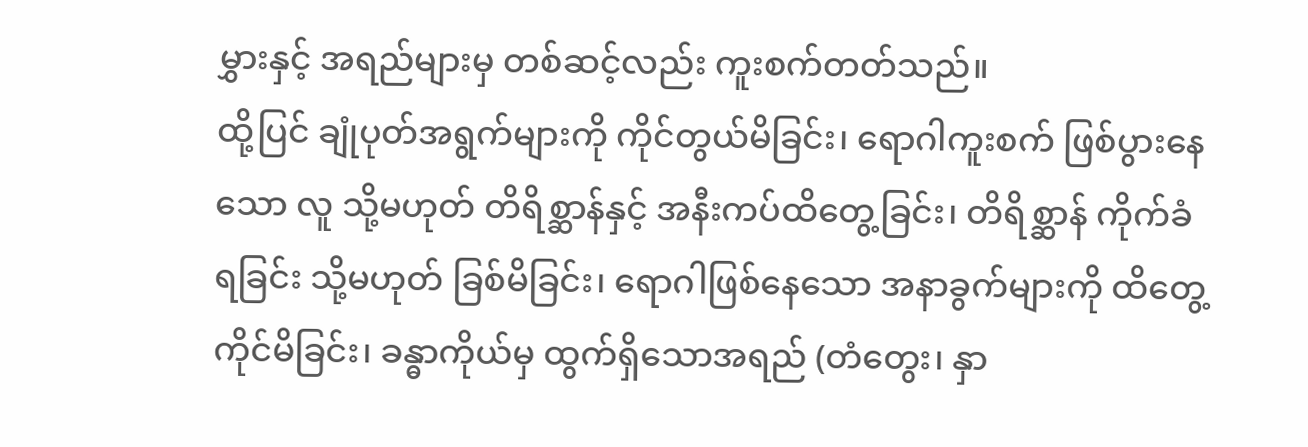မွှားနှင့် အရည်များမှ တစ်ဆင့်လည်း ကူးစက်တတ်သည်။
ထို့ပြင် ချုံပုတ်အရွက်များကို ကိုင်တွယ်မိခြင်း၊ ရောဂါကူးစက် ဖြစ်ပွားနေသော လူ သို့မဟုတ် တိရိစ္ဆာန်နှင့် အနီးကပ်ထိတွေ့ခြင်း၊ တိရိစ္ဆာန် ကိုက်ခံရခြင်း သို့မဟုတ် ခြစ်မိခြင်း၊ ရောဂါဖြစ်နေသော အနာခွက်များကို ထိတွေ့ ကိုင်မိခြင်း၊ ခန္ဓာကိုယ်မှ ထွက်ရှိသောအရည် (တံတွေး၊ နှာ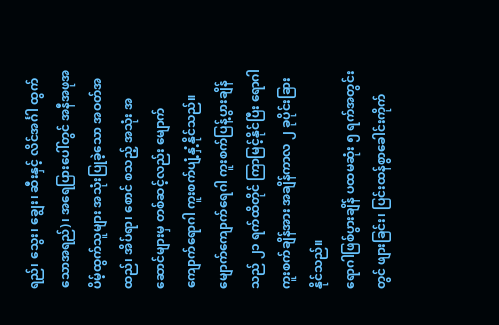ရည်၊ သွေး၊ ချွေး၊ ဆီးနှင့် လိင်အင်္ဂါ ထွက်သောအရည်)၊ အရေပြားပေါ်တွင် အနီအဖုအပိမ့်ထွက်သူများ အသုံးပြုခဲ့သော အဝတ်အထည်၊ အိပ်ရာ၊ စောင် စသည့် အသုံး အဆောင်များမှ တစ်ဆင့်လည်း မျောက်ကျောက်ရောဂါ ကူးစက်ပျံ့နှံ့နိုင်သည်။
မျောက်ကျောက်ရေဂါ ကူးစက်ပြန့်ပွားချိန်သည် ၂၁ ရက်ထိတိုင် ကြာမြင့်နိုင်ပြီး ရောဂါကူးစက်ချိန်အား အချိန်ကာလ ၂ ခုပိုင်းခြားနိုင်သည်။
ရောဂါဖြစ်ပွားချိန် ပထမဆုံး ၅ ရက်အတွင်းတွင် ဖျားခြင်း၊ ပြင်းထန်စွာခေါင်းကိုက်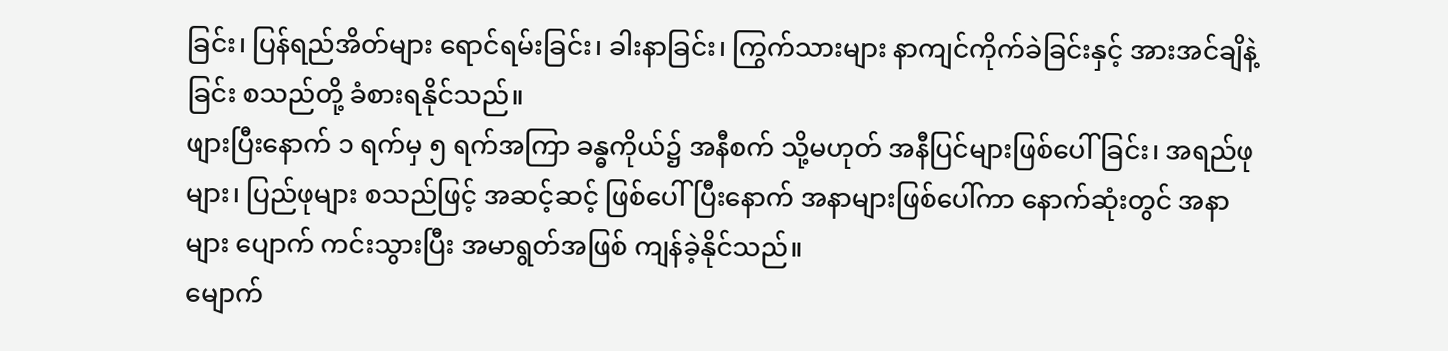ခြင်း၊ ပြန်ရည်အိတ်များ ရောင်ရမ်းခြင်း၊ ခါးနာခြင်း၊ ကြွက်သားများ နာကျင်ကိုက်ခဲခြင်းနှင့် အားအင်ချိနဲ့ခြင်း စသည်တို့ ခံစားရနိုင်သည်။
ဖျားပြီးနောက် ၁ ရက်မှ ၅ ရက်အကြာ ခန္ဓကိုယ်၌ အနီစက် သို့မဟုတ် အနီပြင်များဖြစ်ပေါ်ခြင်း၊ အရည်ဖုများ၊ ပြည်ဖုများ စသည်ဖြင့် အဆင့်ဆင့် ဖြစ်ပေါ်ပြီးနောက် အနာများဖြစ်ပေါ်ကာ နောက်ဆုံးတွင် အနာများ ပျောက် ကင်းသွားပြီး အမာရွတ်အဖြစ် ကျန်ခဲ့နိုင်သည်။
မျောက်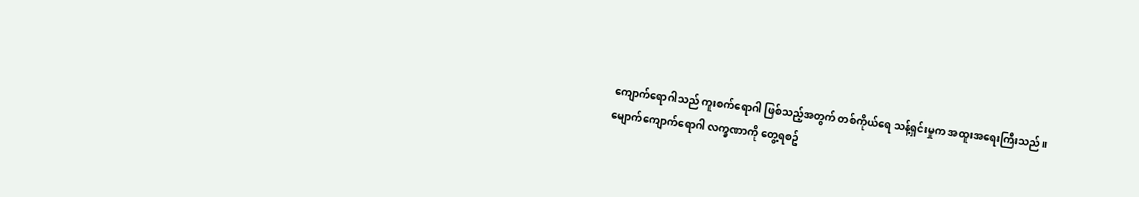ကျောက်ရောဂါသည် ကူးစက်ရောဂါ ဖြစ်သည့်အတွက် တစ်ကိုယ်ရေ သန့်ရှင်းမှုက အထူးအရေးကြီးသည်။
မျောက်ကျောက်ရောဂါ လက္ခဏာကို တွေ့ရစဥ်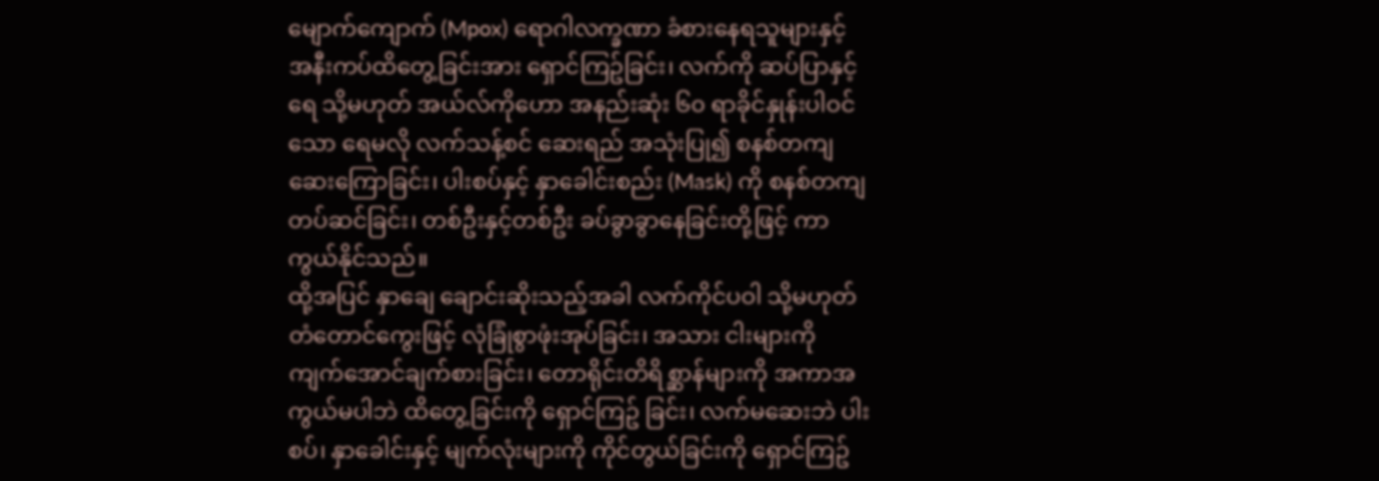မျောက်ကျောက် (Mpox) ရောဂါလက္ခဏာ ခံစားနေရသူများနှင့် အနီးကပ်ထိတွေ့ခြင်းအား ရှောင်ကြဥ်ခြင်း၊ လက်ကို ဆပ်ပြာနှင့်ရေ သို့မဟုတ် အယ်လ်ကိုဟော အနည်းဆုံး ၆၀ ရာခိုင်နှုန်းပါဝင်သော ရေမလို လက်သန့်စင် ဆေးရည် အသုံးပြု၍ စနစ်တကျဆေးကြောခြင်း၊ ပါးစပ်နှင့် နှာခေါင်းစည်း (Mask) ကို စနစ်တကျ တပ်ဆင်ခြင်း၊ တစ်ဦးနှင့်တစ်ဦး ခပ်ခွာခွာနေခြင်းတို့ဖြင့် ကာကွယ်နိုင်သည်။
ထို့အပြင် နှာချေ ချောင်းဆိုးသည့်အခါ လက်ကိုင်ပဝါ သို့မဟုတ် တံတောင်ကွေးဖြင့် လုံခြုံစွာဖုံးအုပ်ခြင်း၊ အသား ငါးများကို ကျက်အောင်ချက်စားခြင်း၊ တောရိုင်းတိရိစ္ဆာန်များကို အကာအကွယ်မပါဘဲ ထိတွေ့ခြင်းကို ရှောင်ကြဥ် ခြင်း၊ လက်မဆေးဘဲ ပါးစပ်၊ နှာခေါင်းနှင့် မျက်လုံးများကို ကိုင်တွယ်ခြင်းကို ရှောင်ကြဥ်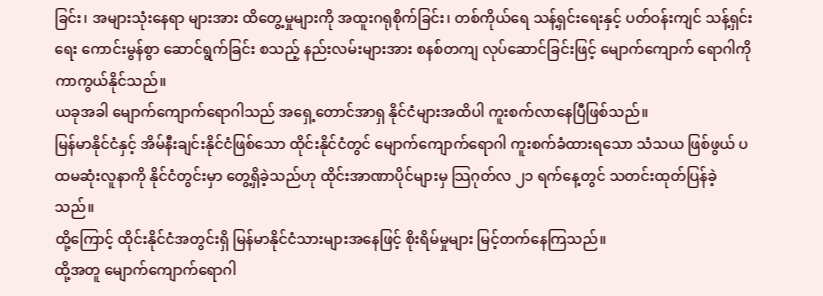ခြင်း၊ အများသုံးနေရာ များအား ထိတွေ့မှုများကို အထူးဂရုစိုက်ခြင်း၊ တစ်ကိုယ်ရေ သန့်ရှင်းရေးနှင့် ပတ်ဝန်းကျင် သန့်ရှင်းရေး ကောင်းမွန်စွာ ဆောင်ရွက်ခြင်း စသည့် နည်းလမ်းများအား စနစ်တကျ လုပ်ဆောင်ခြင်းဖြင့် မျောက်ကျောက် ရောဂါကို ကာကွယ်နိုင်သည်။
ယခုအခါ မျောက်ကျောက်ရောဂါသည် အရှေ့တောင်အာရှ နိုင်ငံများအထိပါ ကူးစက်လာနေပြီဖြစ်သည်။
မြန်မာနိုင်ငံနှင့် အိမ်နီးချင်းနိုင်ငံဖြစ်သော ထိုင်းနိုင်ငံတွင် မျောက်ကျောက်ရောဂါ ကူးစက်ခံထားရသော သံသယ ဖြစ်ဖွယ် ပထမဆုံးလူနာကို နိုင်ငံတွင်းမှာ တွေ့ရှိခဲ့သည်ဟု ထိုင်းအာဏာပိုင်များမှ သြဂုတ်လ ၂၁ ရက်နေ့တွင် သတင်းထုတ်ပြန်ခဲ့သည်။
ထို့ကြောင့် ထိုင်းနိုင်ငံအတွင်းရှိ မြန်မာနိုင်ငံသားများအနေဖြင့် စိုးရိမ်မှုများ မြင့်တက်နေကြသည်။
ထို့အတူ မျောက်ကျောက်ရောဂါ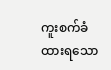ကူးစက်ခံထားရသော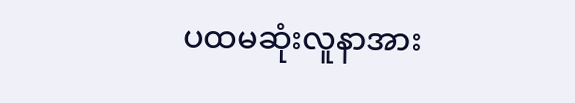ပထမဆုံးလူနာအား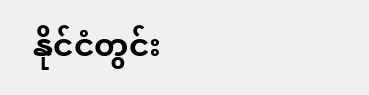နိုင်ငံတွင်း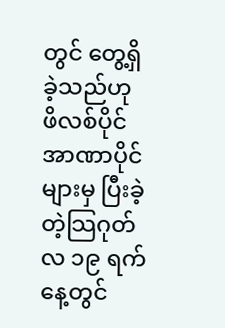တွင် တွေ့ရှိခဲ့သည်ဟု ဖိလစ်ပိုင်အာဏာပိုင်များမှ ပြီးခဲ့တဲ့သြဂုတ်လ ၁၉ ရက်နေ့တွင်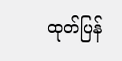ထုတ်ပြန်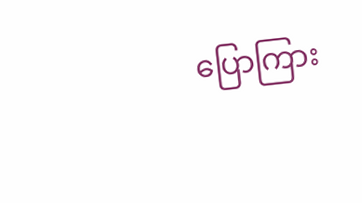ပြောကြား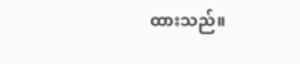ထားသည်။